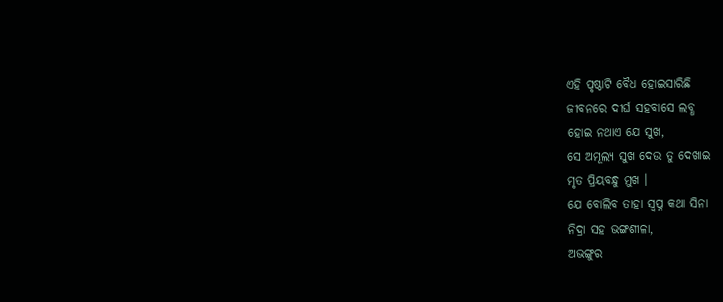ଏହି ପୃଷ୍ଠାଟି ବୈଧ ହୋଇସାରିଛି
ଜୀବନରେ ଦୀର୍ଘ ସହବାସେ ଲବ୍ଧ
ହୋଇ ନଥାଏ ଯେ ସୁଖ,
ସେ ଅମୂଲ୍ୟ ସୁଖ ଦେଉ ତୁ ଦେଖାଇ
ମୃତ ପ୍ରିୟବନ୍ଧୁ ମୁଖ ।
ଯେ ବୋଲିବ ତାହା ସ୍ୱପ୍ନ କଥା ସିନା
ନିଦ୍ରା ସହ ଭଙ୍ଗଶୀଳା,
ଅଭଙ୍ଗୁର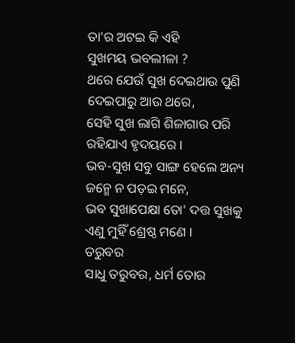ତା'ର ଅଟଇ କି ଏହି
ସୁଖମୟ ଭବଲୀଳା ?
ଥରେ ଯେଉଁ ସୁଖ ଦେଇଥାଉ ପୁଣି
ଦେଇପାରୁ ଆଉ ଥରେ,
ସେହି ସୁଖ ଲାଗି ଶିଳାଗାର ପରି
ରହିଯାଏ ହୃଦୟରେ ।
ଭବ-ସୁଖ ସବୁ ସାଙ୍ଗ ହେଲେ ଅନ୍ୟ
ଜନ୍ମେ ନ ପଡ଼ଇ ମନେ,
ଭବ ସୁଖାପେକ୍ଷା ତୋ' ଦତ୍ତ ସୁଖକୁ
ଏଣୁ ମୁହିଁ ଶ୍ରେଷ୍ଠ ମଣେ ।
ତରୁବର
ସାଧୁ ତରୁବର, ଧର୍ମ ତୋର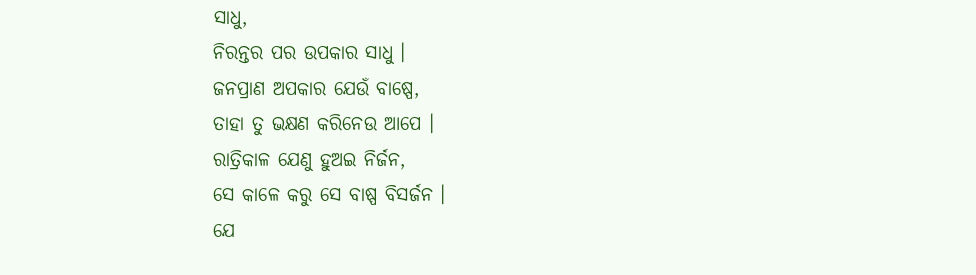ସାଧୁ,
ନିରନ୍ତର ପର ଉପକାର ସାଧୁ ।
ଜନପ୍ରାଣ ଅପକାର ଯେଉଁ ବାଷ୍ପେ,
ତାହା ତୁ ଭକ୍ଷଣ କରିନେଉ ଆପେ ।
ରାତ୍ରିକାଳ ଯେଣୁ ହୁଅଇ ନିର୍ଜନ,
ସେ କାଳେ କରୁ ସେ ବାଷ୍ପ ବିସର୍ଜନ ।
ଯେ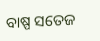ବାଷ୍ପ ସତେଜ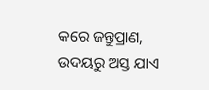କରେ ଜନ୍ତୁପ୍ରାଣ,
ଉଦୟରୁ ଅସ୍ତ ଯାଏ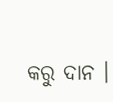କରୁ ଦାନ ।